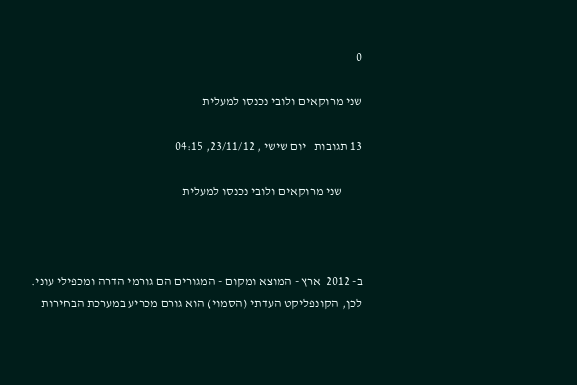0

שני מרוקאים ולובי נכנסו למעלית

13 תגובות   יום שישי , 23/11/12, 04:15

        שני מרוקאים ולובי נכנסו למעלית



ב- 2012  ארץ - המוצא ומקום - המגורים הם גורמי הדרה ומכפילי עוני.  לכן, הקונפליקט העדתי (הסמוי) הוא גורם מכריע במערכת הבחירות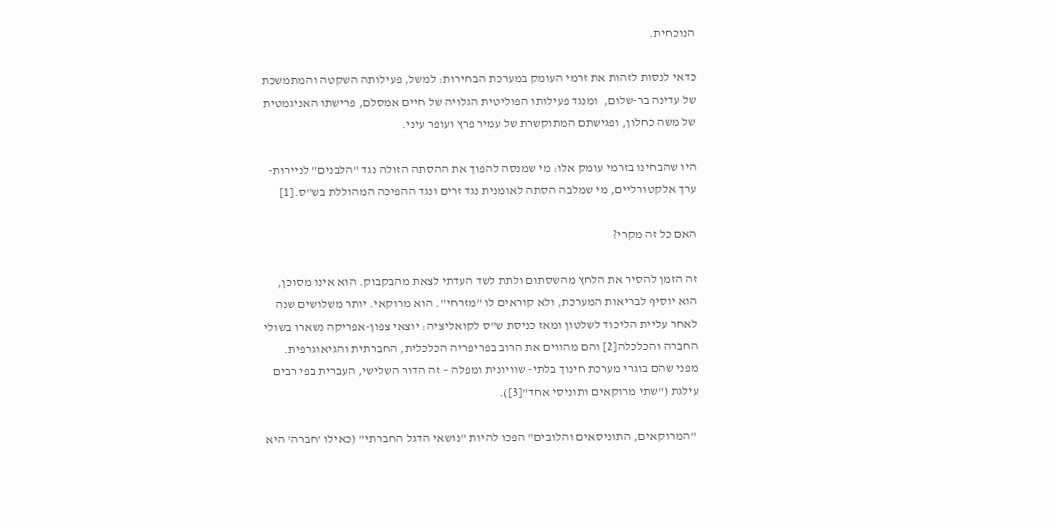הנוכחית.

כדאי לנסות לזהות את זרמי העומק במערכת הבחירות: למשל, פעילותה השקטה והמתמשכת של עדינה בר-שלום,  ומנגד פעילותו הפוליטית הגלויה של חיים אמסלם, פרישתו האניגמטית של משה כחלון, ופגישתם המתוקשרת של עמיר פרץ ועופר עיני.

היו שהבחינו בזרמי עומק אלו: מי שמנסה להפוך את ההסתה הזולה נגד "הלבנים" לניירות-ערך אלקטורליים, מי שמלבה הסתה לאומנית נגד זרים ונגד ההפיכה המהוללת בש"ס.[1]

האם כל זה מקרי?

זה הזמן להסיר את הלחץ מהשסתום ולתת לשד העדתי לצאת מהבקבוק. הוא אינו מסוכן, הוא יוסיף לבריאות המערכת, ולא קוראים לו "מזרחי". הוא מרוקאי. יותר משלושים שנה לאחר עליית הליכוד לשלטון ומאז כניסת ש"ס לקואליציה: יוצאי צפון-אפריקה נשארו בשולי החברה והכלכלה[2] והם מהווים את הרוב בפריפריה הכלכלית, החברתית והגיאוגרפית. מפני שהם בוגרי מערכת חינוך בלתי- שוויונית ומפלה – זה הדור השלישי, העברית בפי רבים עילגת ("שתי מרוקאים ותוניסי אחד"[3]).

 "המרוקאים, התוניסאים והלובים" הפכו להיות "נושאי הדגל החברתי" (כאילו 'חברה' היא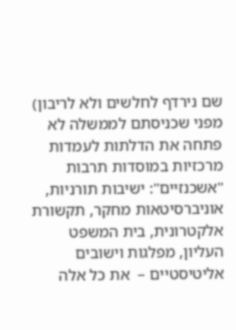שם נירדף לחלשים ולא לריבון) מפני שכניסתם לממשלה לא פתחה את הדלתות לעמדות מרכזיות במוסדות תרבות "אשכנזיים": ישיבות תורניות, אוניברסיטאות מחקר, תקשורת אלקטרונית, בית המשפט העליון, מפלגות וישובים אליטיסטיים –  את כל אלה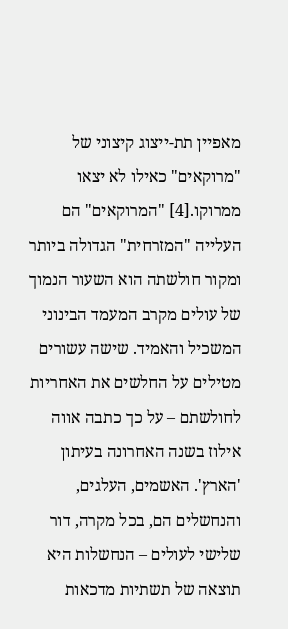מאפיין תת-ייצוג קיצוני של "מרוקאים" כאילו לא יצאו ממרוקו.[4] "המרוקאים" הם העלייה "המזרחית" הגדולה ביותר ומקור חולשתה הוא השעור הנמוך של עולים מקרב המעמד הבינוני המשכיל והאמיד. שישה עשורים מטילים על החלשים את האחריות לחולשתם – על כך כתבה אווה אילוז בשנה האחרונה בעיתון 'הארץ'. האשמים, העלגים, והנחשלים הם, בכל מקרה, דור שלישי לעולים – הנחשלות היא תוצאה של תשתיות מדכאות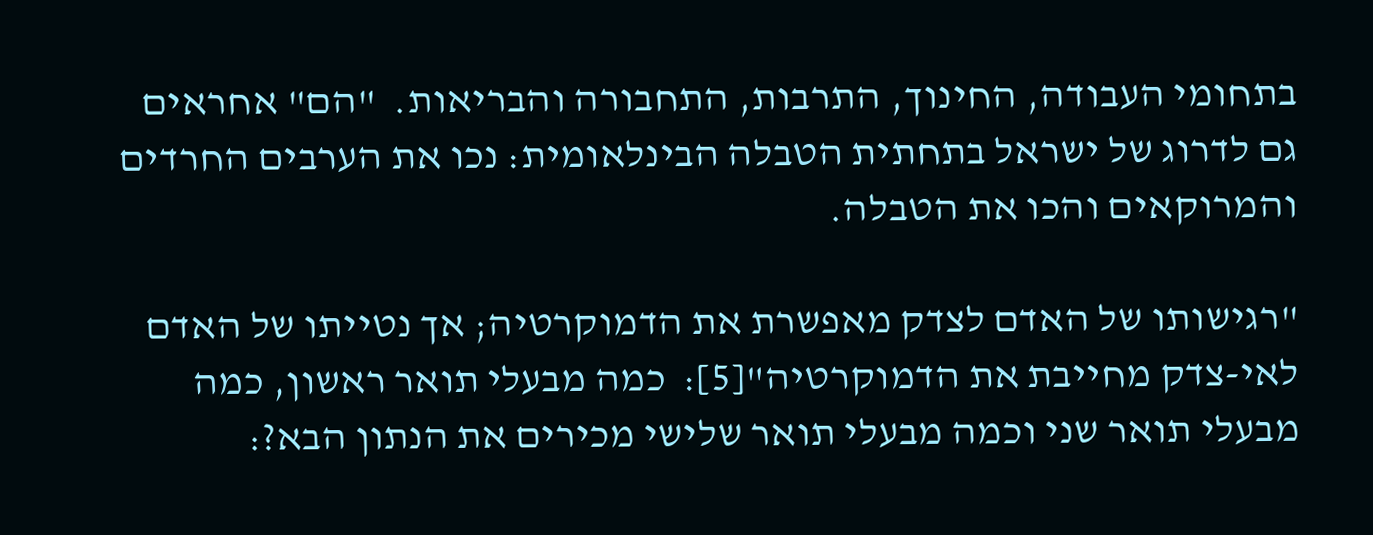בתחומי העבודה, החינוך, התרבות, התחבורה והבריאות.  "הם" אחראים גם לדרוג של ישראל בתחתית הטבלה הבינלאומית: נכו את הערבים החרדים והמרוקאים והכו את הטבלה.

"רגישותו של האדם לצדק מאפשרת את הדמוקרטיה; אך נטייתו של האדם לאי-צדק מחייבת את הדמוקרטיה"[5]:  כמה מבעלי תואר ראשון, כמה מבעלי תואר שני וכמה מבעלי תואר שלישי מכירים את הנתון הבא?: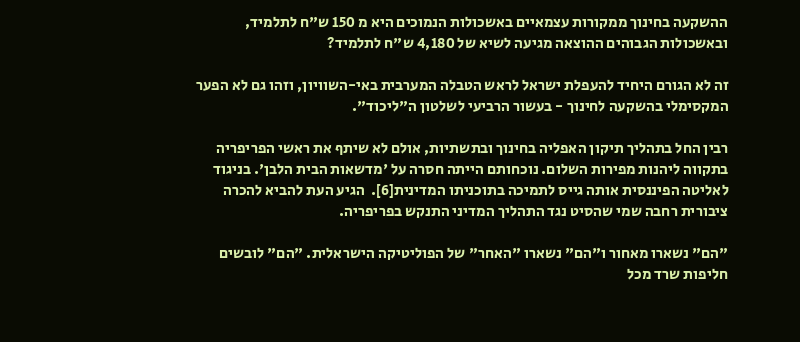ההשקעה בחינוך ממקורות עצמאיים באשכולות הנמוכים היא מ 150 ש"ח לתלמיד, ובאשכולות הגבוהים ההוצאה מגיעה לשיא של 4,180 ש"ח לתלמיד?

זה לא הגורם היחיד להעפלת ישראל לראש הטבלה המערבית באי-השוויון, וזהו גם לא הפער המקסימלי בהשקעה לחינוך - בעשור הרביעי לשלטון ה"ליכוד".

רבין החל בתהליך תיקון האפליה בחינוך ובתשתיות, אולם לא שיתף את ראשי הפריפריה בתקווה ליהנות מפירות השלום. נוכחותם הייתה חסרה על 'מדשאות הבית הלבן'. בניגוד לאליטה הפיננסית אותה גייס לתמיכה בתוכניתו המדינית[6].  הגיע העת להביא להכרה ציבורית רחבה שמי שהסיט נגד התהליך המדיני התנקש בפריפריה.

"הם" נשארו מאחור ו"הם" נשארו "האחר" של הפוליטיקה הישראלית. "הם" לובשים חליפות שרד מכל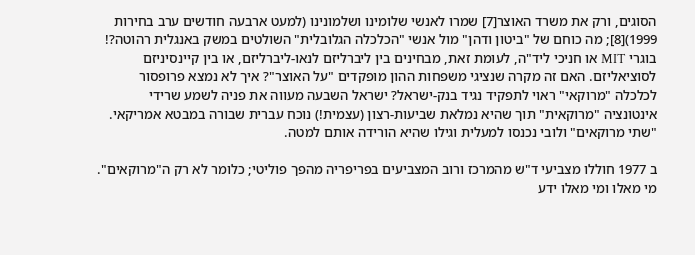הסוגים, ורק את משרד האוצר[7] שמרו לאנשי שלומינו ושלמונינו (למעט ארבעה חודשים ערב בחירות 1999)[8]; מה כוחם של "ביטון ודהן" מול אנשי "הכלכלה הגלובלית" השולטים במשק באנגלית רהוטה?! בוגרי MIT או חניכי ליד"ה, לעומת זאת, מבחינים בין ליברליזם לנאו-ליברליזם, או בין קיינסיניזם לסוציאליזם. האם זה מקרה שנציגי משפחות ההון מופקדים "על האוצר"? איך לא נמצא פרופסור לכלכלה "מרוקאי" ראוי לתפקיד נגיד בנק-ישראל? ישראל השבעה מעווה את פניה לשמע שרידי אינטונציה "מרוקאית" תוך שהיא נמלאת שביעות-רצון (עצמית!) נוכח עברית שבורה במבטא אמריקאי. "שתי מרוקאים" ולובי נכנסו למעלית וגילו שהיא הורידה אותם למטה.

ב 1977 חוללו מצביעי ד"ש מהמרכז ורוב המצביעים בפריפריה מהפך פוליטי; כלומר לא רק ה"מרוקאים". מי מאלו ומי מאלו ידע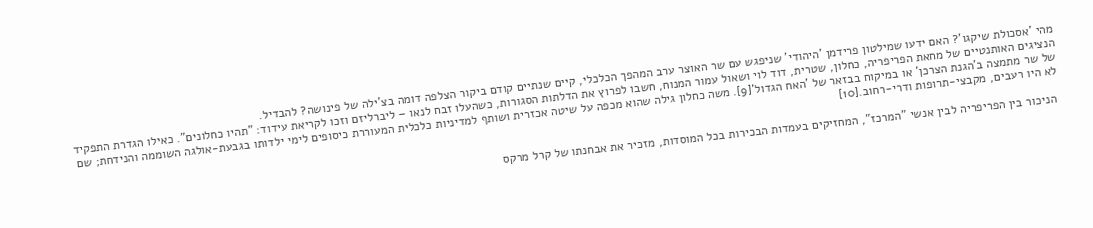מהי 'אסכולת שיקגו'? האם ידעו שמילטון פרידמן 'היהודי' שניפגש עם שר האוצר ערב המהפך הכלכלי, קיים שנתיים קודם ביקור הצלפה דומה בצ'ילה של פינושה? להבדיל.                                                                                                                    הנציגים האותנטיים של מחאת הפריפריה, כחלון, שטרית, דוד לוי ושאול עמור המנוח, חשבו לפרוץ את הדלתות הסגורות, כשהעלו זבח לנאו – ליברליזם וזכו לקריאת עידוד: "תהיו כחלונים". כאילו הגדרת התפקיד של שר מתמצה ב'הגנת הצרכן' או במיקוח בבזאר של 'האח הגדול'[9]. משה כחלון גילה שהוא מכפה על שיטה אכזרית ושותף למדיניות כלכלית המעוררת כיסופים לימי ילדותו בגבעת-אולגה השוממה והנידחת; שם לא היו רעבים, מקבצי-תרופות ודרי-רחוב.[10]

 הניכור בין הפריפריה לבין אנשי "המרכז", המחזיקים בעמדות הבכירות בכל המוסדות, מזכיר את אבחנתו של קרל מרקס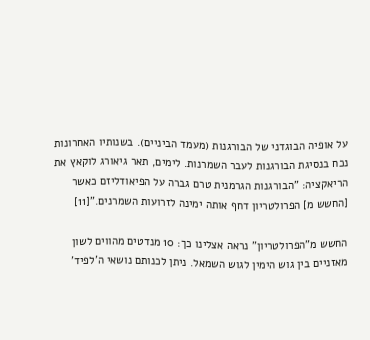על אופיה הבוגדני של הבורגנות (מעמד הביניים). בשנותיו האחרונות נכח בנסיגת הבורגנות לעבר השמרנות. לימים, תאר גיאורג לוקאץ את הריאקציה: "הבורגנות הגרמנית טרם גברה על הפיאודליזם כאשר [החשש מ] הפרולטריון דחף אותה ימינה לזרועות השמרנים."[11]

החשש מ"הפרולטריון" נראה אצלינו כך: 10 מנדטים מהווים לשון מאזניים בין גוש הימין לגוש השמאל. ניתן לכנותם נושאי ה'לפיד'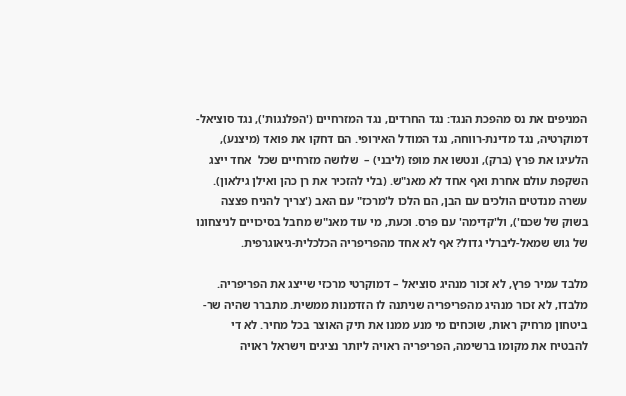המניפים את נס מהפכת הנגד: נגד החרדים, נגד המזרחיים ('הפלנגות'), נגד סוציאל-דמוקרטיה, נגד מדינת-רווחה, נגד המודל האירופי. הם דחקו את פואד (מיצנע), הלעיגו את פרץ (ברק), ונטשו את מופז (ליבני) –  שלושה מזרחיים שכל  אחד ייצג השקפת עולם אחרת ואף אחד לא מאנ"ש. (בלי להזכיר את רן כהן ואילן גילאון). עשרה מנדטים הולכים עם הבן, הם הלכו ל'מרכז" עם האב ('צריך להניח פצצה בשוק של שכם'), ול'קדימה' עם פרס. וכעת, מי עוד מאנ"ש מחבל בסיכויים לניצחונו של גוש שמאל-ליברלי גדול? אף לא אחד מהפריפריה הכלכלית-גיאוגרפית.

מלבד עמיר פרץ, לא זכור מנהיג סוציאל – דמוקרטי מרכזי שייצג את הפריפריה. מלבדו, לא זכור מנהיג מהפריפריה שניתנה לו הזדמנות ממשית. מתברר שהיה שר-ביטחון מרחיק ראות, שוכחים מי מנע ממנו את תיק האוצר בכל מחיר. לא די להבטיח את מקומו ברשימה, הפריפריה ראויה ליותר נציגים וישראל ראויה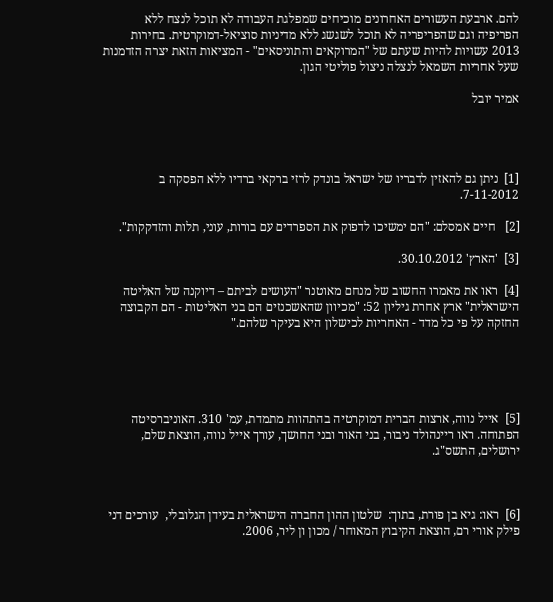להם. ארבעת העשורים האחרונים מוכיחים שמפלגת העבודה לא תוכל לנצח ללא הפריפיה וגם שהפריפריה לא תוכל לשגשג ללא מדיניות סוציאל-דמוקרטית. בחירות 2013 עשויות להיות שעתם של "המרוקאים והתוניסאים" - המציאות הזאת יצרה הזדמנות שעל אחריות השמאל לנצלה ניצול פוליטי הגון.

אמיר יובל




[1]  ניתן גם להאזין לדבריו של ישראל בונדק לרזי ברקאי ברדיו ללא הפסקה ב 7-11-2012.

[2]   חיים אמסלם: "הם ימשיכו לדפוק את הספרדים עם בורות, עוני, תלות והזדקקות".

[3]  'הארץ' 30.10.2012.

[4]  ראו את מאמרו החשוב של מנחם מאוטנר "העושים לביתם – דיוקנה של האליטה הישראלית" ארץ אחרת גיליון 52: "מכיוון שהאשכנזים הם בני האליטות - הם הקבוצה החזקה על פי כל מדד - האחריות לכישלון היא בעיקר שלהם."





[5]  אייל נווה, ארצות הברית דמוקרטיה בהתהוות מתמדת, עמ' 310. האוניברסיטה הפתוחה. ראו ריינהולד ניבור, בני האור ובני החושך, עורך אייל נווה, הוצאת שלם, ירושלים, התשס"ג.



[6]  ראו: גיא בן פורת, בתוך:  שלטון ההון החברה הישראלית בעידן הגלובלי,  עורכים דני פילק אורי רם, הוצאת הקיבוץ המאוחר / מכון ון ליר, 2006.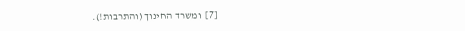[7]  ומשרד החינוך (והתרבות!).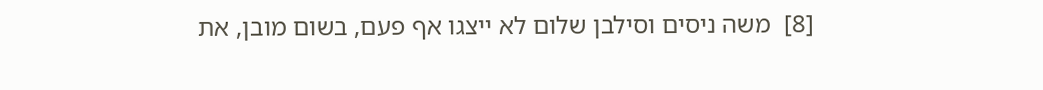[8]  משה ניסים וסילבן שלום לא ייצגו אף פעם, בשום מובן, את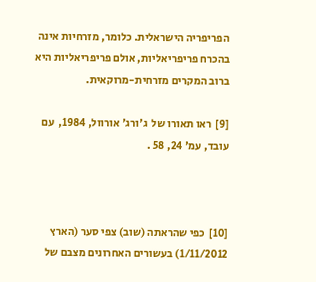הפריפריה הישראלית. כלומר, מזרחיות אינה בהכרח פריפריאליות, אולם פריפריאליות היא ברוב המקרים מזרחית-מרוקאית.

[9]  ראו תאורו של  ג'ורג' אורוול, 1984,  עם עובד, עמ' 24, 58 .



[10]  כפי שהראתה (שוב) צפי סער (הארץ 1/11/2012) בעשורים האחרונים מצבם של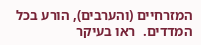המזרחיים (והערבים), הורע בכל המדדים.  ראו בעיקר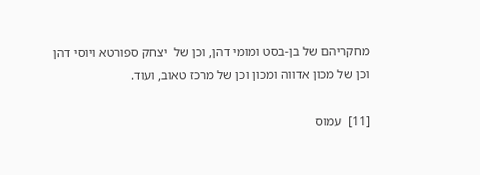מחקריהם של בן-בסט ומומי דהן, וכן של  יצחק ספורטא ויוסי דהן  וכן של מכון אדווה ומכון וכן של מרכז טאוב, ועוד.

[11]  עמוס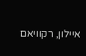איילון, רקוויאם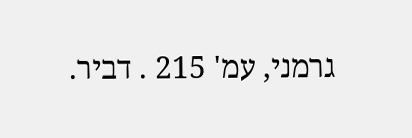גרמני, עמ' 215 . דביר.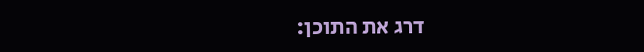דרג את התוכן: